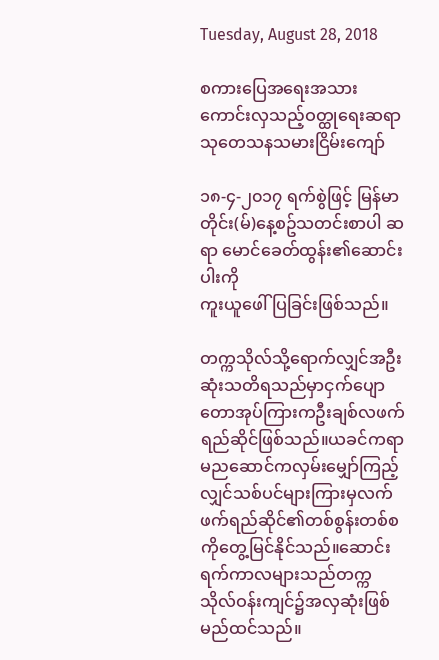Tuesday, August 28, 2018

စကားပြေအရေးအသားကောင်းလှသည့်ဝတ္ထုရေးဆရာ သုတေသနသမားငြိမ်းကျော်

၁၈-၄-၂၀၁၇ ရက်စွဲဖြင့် မြန်မာတိုင်း(မ်)နေ့စဥ်သတင်းစာပါ ဆရာ မောင်ခေတ်ထွန်း၏ဆောင်းပါးကို
ကူးယူဖေါ်ပြခြင်းဖြစ်သည်။

တက္ကသိုလ်သို့ရောက်လျှင်အဦးဆုံးသတိရသည်မှာငှက်ပျောတောအုပ်ကြားကဦးချစ်လဖက်ရည်ဆိုင်ဖြစ်သည်။ယခင်ကရာမညဆောင်ကလှမ်းမျှော်ကြည့်လျှင်သစ်ပင်များကြားမှလက်ဖက်ရည်ဆိုင်၏တစ်စွန်းတစ်စကိုတွေ့မြင်နိုင်သည်။ဆောင်းရက်ကာလများသည်တက္ကသိုလ်ဝန်းကျင်၌အလှဆုံးဖြစ်မည်ထင်သည်။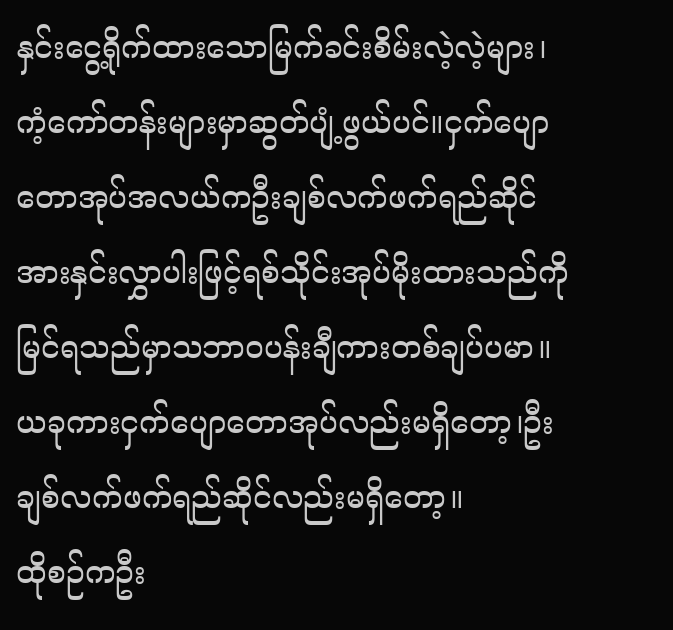နှင်းငွေ့ရိုက်ထားသောမြက်ခင်းစိမ်းလဲ့လဲ့များ၊ကံ့ကော်တန်းများမှာဆွတ်ပျံ့ဖွယ်ပင်။ငှက်ပျောတောအုပ်အလယ်ကဦးချစ်လက်ဖက်ရည်ဆိုင်အားနှင်းလွှာပါးဖြင့်ရစ်သိုင်းအုပ်မိုးထားသည်ကိုမြင်ရသည်မှာသဘာဝပန်းချီကားတစ်ချပ်ပမာ။ယခုကားငှက်ပျောတောအုပ်လည်းမရှိတော့၊ဦးချစ်လက်ဖက်ရည်ဆိုင်လည်းမရှိတော့။
ထိုစဉ်ကဦး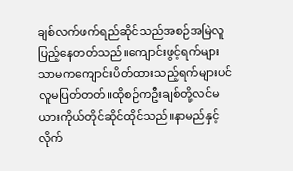ချစ်လက်ဖက်ရည်ဆိုင်သည်အစဉ်အမြဲလူပြည့်နေတတ်သည်။ကျောင်းဖွင့်ရက်များသာမကကျောင်းပိတ်ထားသည့်ရက်များပင်လူမပြတ်တတ်။ထိုစဉ်ကဦးချစ်တို့လင်မယားကိုယ်တိုင်ဆိုင်ထိုင်သည်။နာမည်နှင့်လိုက်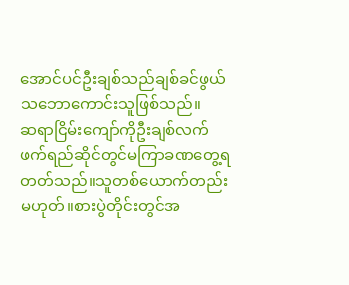အောင်ပင်ဦးချစ်သည်ချစ်ခင်ဖွယ်သဘောကောင်းသူဖြစ်သည်။
ဆရာငြိမ်းကျော်ကိုဦးချစ်လက်ဖက်ရည်ဆိုင်တွင်မကြာခဏတွေ့ရတတ်သည်။သူတစ်ယောက်တည်းမဟုတ်။စားပွဲတိုင်းတွင်အ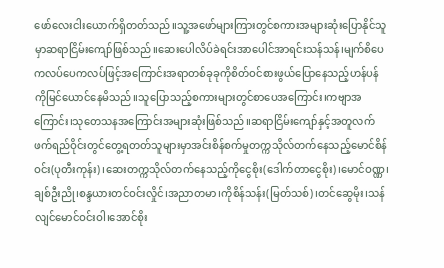ဖော်လေးငါးယောက်ရှိတတ်သည်။သူ့အဖော်များကြားတွင်စကားအများဆုံးပြောနိုင်သူမှာဆရာငြိမ်းကျော်ဖြစ်သည်။ဆေးပေါလိပ်ခဲရင်းအာပေါင်အာရင်းသန်သန်၊မျက်စိပေကလပ်ပေကလပ်ဖြင့်အကြောင်းအရာတစ်ခုခုကိုစိတ်ဝင်စားဖွယ်ပြောနေသည့်ဟန်ပန်ကိုမြင်ယောင်နေမိသည်။သူပြောသည့်စကားများတွင်စာပေအကြောင်း၊ကဗျာအကြောင်း၊သုတေသနအကြောင်းအများဆုံးဖြစ်သည်။ဆရာငြိမ်းကျော်နှင့်အတူလက်ဖက်ရည်ဝိုင်းတွင်တွေ့ရတတ်သူများမှာအင်းစိန်စက်မှုတက္ကသိုလ်တက်နေသည့်မောင်စိန်ဝင်း(ပုတီးကုန်း)၊ဆေးတက္ကသိုလ်တက်နေသည့်ကိုငွေစိုး(ဒေါက်တာငွေစိုး)၊မောင်ဝဏ္ဏ၊ချစ်ဦးညို၊စန္ဒယားတင်ဝင်းလှိုင်၊အညာတမာ၊ကိုစိန်သန်း(မြတ်သစ်)၊တင်ဆွေမိုး၊သန်လျင်မောင်ဝင်းဝါ၊အောင်စိုး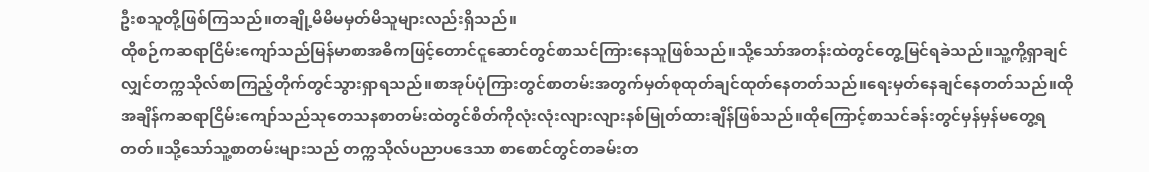ဦးစသူတို့ဖြစ်ကြသည်။တချို့မိမိမမှတ်မိသူများလည်းရှိသည်။
ထိုစဉ်ကဆရာငြိမ်းကျော်သည်မြန်မာစာအဓိကဖြင့်တောင်ငူဆောင်တွင်စာသင်ကြားနေသူဖြစ်သည်။သို့သော်အတန်းထဲတွင်တွေ့မြင်ရခဲသည်။သူ့ကို့ရှာချင်လျှင်တက္ကသိုလ်စာကြည့်တိုက်တွင်သွားရှာရသည်။စာအုပ်ပုံကြားတွင်စာတမ်းအတွက်မှတ်စုထုတ်ချင်ထုတ်နေတတ်သည်။ရေးမှတ်နေချင်နေတတ်သည်။ထိုအချိန်ကဆရာငြိမ်းကျော်သည်သုတေသနစာတမ်းထဲတွင်စိတ်ကိုလုံးလုံးလျားလျားနစ်မြုတ်ထားချိန်ဖြစ်သည်။ထိုကြောင့်စာသင်ခန်းတွင်မှန်မှန်မတွေ့ရတတ်။သို့သော်သူ့စာတမ်းများသည် တက္ကသိုလ်ပညာပဒေသာ စာစောင်တွင်တခမ်းတ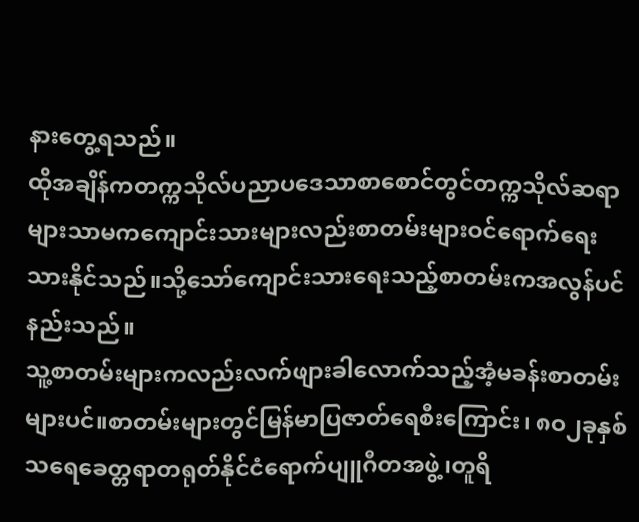နားတွေ့ရသည်။
ထိုအချိန်ကတက္ကသိုလ်ပညာပဒေသာစာစောင်တွင်တက္ကသိုလ်ဆရာများသာမကကျောင်းသားများလည်းစာတမ်းများဝင်ရောက်ရေးသားနိုင်သည်။သို့သော်ကျောင်းသားရေးသည့်စာတမ်းကအလွန်ပင်နည်းသည်။
သူ့စာတမ်းများကလည်းလက်ဖျားခါလောက်သည့်အံ့မခန်းစာတမ်းများပင်။စာတမ်းများတွင်မြန်မာပြဇာတ်ရေစီးကြောင်း၊ ၈ဝ၂ခုနှစ်သရေခေတ္တရာတရုတ်နိုင်ငံရောက်ပျူဂီတအဖွဲ့၊တူရိ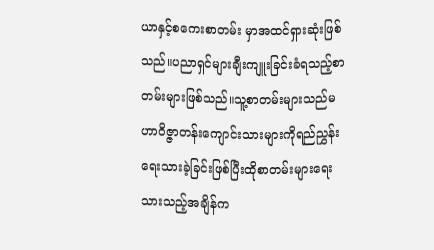ယာနှင့်စကေးစာတမ်း မှာအထင်ရှားဆုံးဖြစ်သည်။ပညာရှင်များချီးကျူးခြင်းခံရသည့်စာတမ်းများဖြစ်သည်။သူ့စာတမ်းများသည်မဟာဝိဇ္ဇာတန်းကျောင်းသားများကိုရည်ညွှန်းရေးသားခဲ့ခြင်းဖြစ်ပြီးထိုစာတမ်းများရေးသားသည့်အချိန်က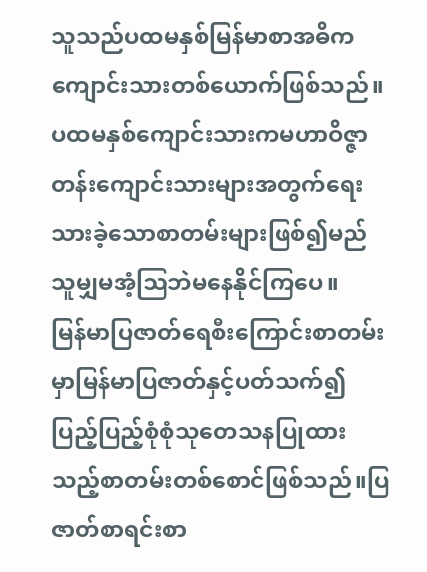သူသည်ပထမနှစ်မြန်မာစာအဓိကကျောင်းသားတစ်ယောက်ဖြစ်သည်။ပထမနှစ်ကျောင်းသားကမဟာဝိဇ္ဇာတန်းကျောင်းသားများအတွက်ရေးသားခဲ့သောစာတမ်းများဖြစ်၍မည်သူမျှမအံ့ဩဘဲမနေနိုင်ကြပေ။
မြန်မာပြဇာတ်ရေစီးကြောင်းစာတမ်းမှာမြန်မာပြဇာတ်နှင့်ပတ်သက်၍ပြည့်ပြည့်စုံစုံသုတေသနပြုထားသည့်စာတမ်းတစ်စောင်ဖြစ်သည်။ပြဇာတ်စာရင်းစာ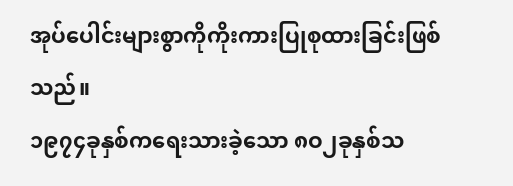အုပ်ပေါင်းများစွာကိုကိုးကားပြုစုထားခြင်းဖြစ်သည်။
၁၉၇၄ခုနှစ်ကရေးသားခဲ့သော ၈ဝ၂ခုနှစ်သ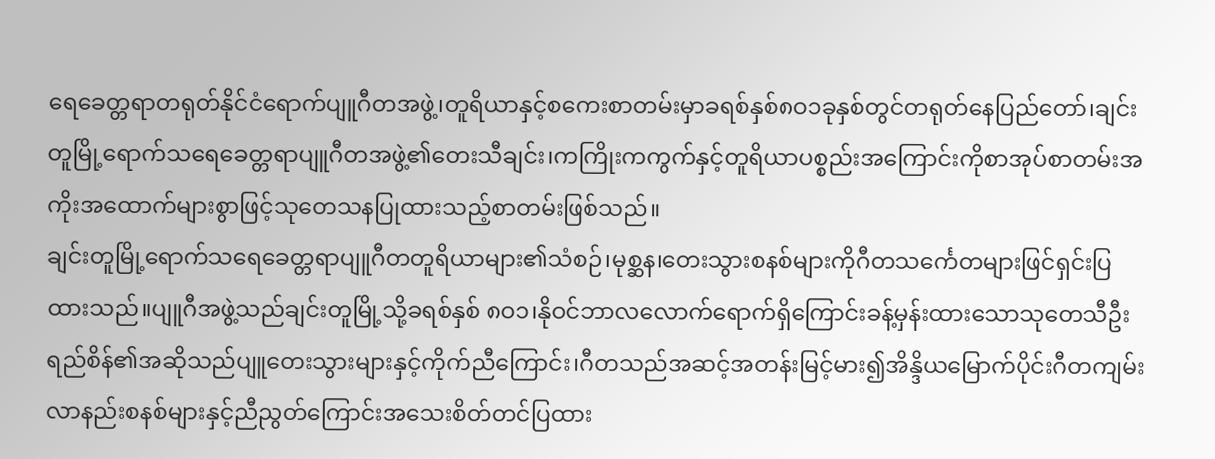ရေခေတ္တရာတရုတ်နိုင်ငံရောက်ပျူဂီတအဖွဲ့၊တူရိယာနှင့်စကေးစာတမ်းမှာခရစ်နှစ်၈ဝ၁ခုနှစ်တွင်တရုတ်နေပြည်တော်၊ချင်းတူမြို့ရောက်သရေခေတ္တရာပျူဂီတအဖွဲ့၏တေးသီချင်း၊ကကြိုးကကွက်နှင့်တူရိယာပစ္စည်းအကြောင်းကိုစာအုပ်စာတမ်းအကိုးအထောက်များစွာဖြင့်သုတေသနပြုထားသည့်စာတမ်းဖြစ်သည်။
ချင်းတူမြို့ရောက်သရေခေတ္တရာပျူဂီတတူရိယာများ၏သံစဉ်၊မုစ္ဆန၊တေးသွားစနစ်များကိုဂီတသင်္ကေတများဖြင်ရှင်းပြထားသည်။ပျူဂီအဖွဲ့သည်ချင်းတူမြို့သို့ခရစ်နှစ် ၈ဝ၁၊နိုဝင်ဘာလလောက်ရောက်ရှိကြောင်းခန့်မှန်းထားသောသုတေသီဦးရည်စိန်၏အဆိုသည်ပျူတေးသွားများနှင့်ကိုက်ညီကြောင်း၊ဂီတသည်အဆင့်အတန်းမြင့်မား၍အိန္ဒိယမြောက်ပိုင်းဂီတကျမ်းလာနည်းစနစ်များနှင့်ညီညွတ်ကြောင်းအသေးစိတ်တင်ပြထား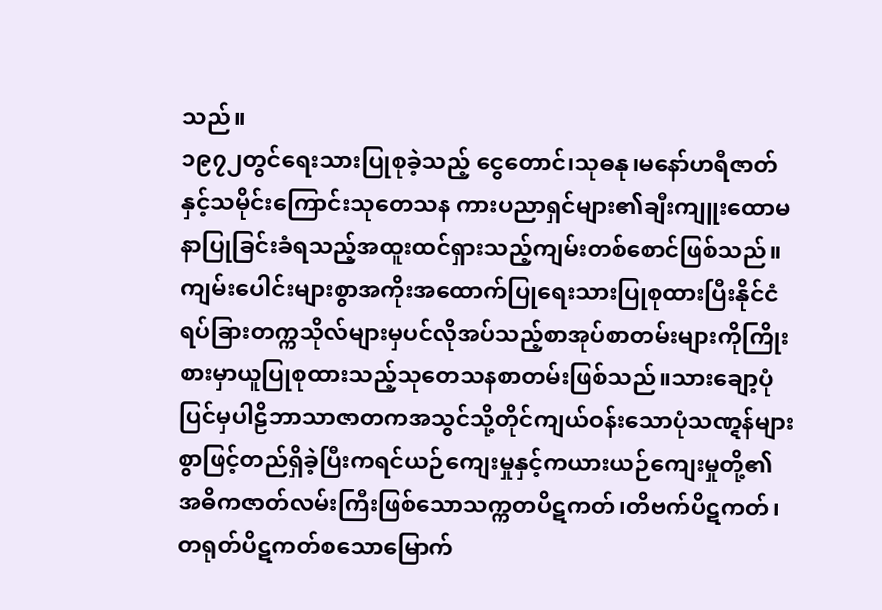သည်။
၁၉၇၂တွင်ရေးသားပြုစုခဲ့သည့် ငွေတောင်၊သုဓနု၊မနော်ဟရီဇာတ်နှင့်သမိုင်းကြောင်းသုတေသန ကားပညာရှင်များ၏ချီးကျူးထောမနာပြုခြင်းခံရသည့်အထူးထင်ရှားသည့်ကျမ်းတစ်စောင်ဖြစ်သည်။ကျမ်းပေါင်းများစွာအကိုးအထောက်ပြုရေးသားပြုစုထားပြီးနိုင်ငံရပ်ခြားတက္ကသိုလ်များမှပင်လိုအပ်သည့်စာအုပ်စာတမ်းများကိုကြိုးစားမှာယူပြုစုထားသည့်သုတေသနစာတမ်းဖြစ်သည်။သားချော့ပုံပြင်မှပါဠိဘာသာဇာတကအသွင်သို့တိုင်ကျယ်ဝန်းသောပုံသဏ္ဋန်များစွာဖြင့်တည်ရှိခဲ့ပြီးကရင်ယဉ်ကျေးမှုနှင့်ကယားယဉ်ကျေးမှုတို့၏အဓိကဇာတ်လမ်းကြီးဖြစ်သောသက္ကတပိဋကတ်၊တိဗက်ပိဋကတ်၊တရုတ်ပိဋကတ်စသောမြောက်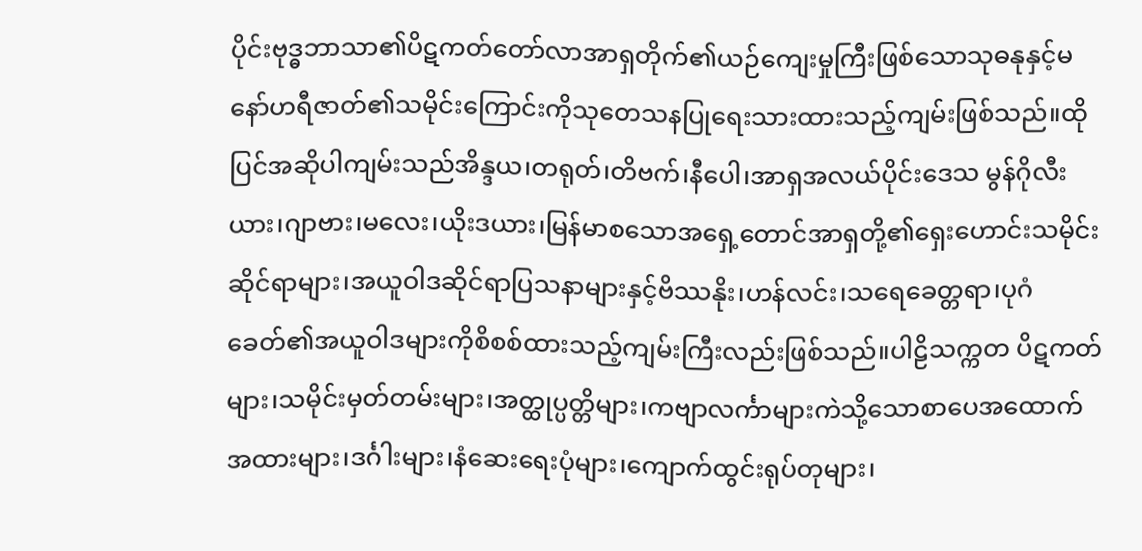ပိုင်းဗုဒ္ဓဘာသာ၏ပိဋကတ်တော်လာအာရှတိုက်၏ယဉ်ကျေးမှုကြီးဖြစ်သောသုဓနုနှင့်မနော်ဟရီဇာတ်၏သမိုင်းကြောင်းကိုသုတေသနပြုရေးသားထားသည့်ကျမ်းဖြစ်သည်။ထိုပြင်အဆိုပါကျမ်းသည်အိန္ဒယ၊တရုတ်၊တိဗက်၊နီပေါ၊အာရှအလယ်ပိုင်းဒေသ မွန်ဂိုလီးယား၊ဂျာဗား၊မလေး၊ယိုးဒယား၊မြန်မာစသောအရှေ့တောင်အာရှတို့၏ရှေးဟောင်းသမိုင်းဆိုင်ရာများ၊အယူဝါဒဆိုင်ရာပြသနာများနှင့်ဗိဿနိုး၊ဟန်လင်း၊သရေခေတ္တရာ၊ပုဂံခေတ်၏အယူဝါဒများကိုစိစစ်ထားသည့်ကျမ်းကြီးလည်းဖြစ်သည်။ပါဠိသက္ကတ ပိဋကတ်များ၊သမိုင်းမှတ်တမ်းများ၊အတ္ထုပ္ပတ္တိများ၊ကဗျာလင်္ကာများကဲသို့သောစာပေအထောက်အထားများ၊ဒင်္ဂါးများ၊နံဆေးရေးပုံများ၊ကျောက်ထွင်းရုပ်တုများ၊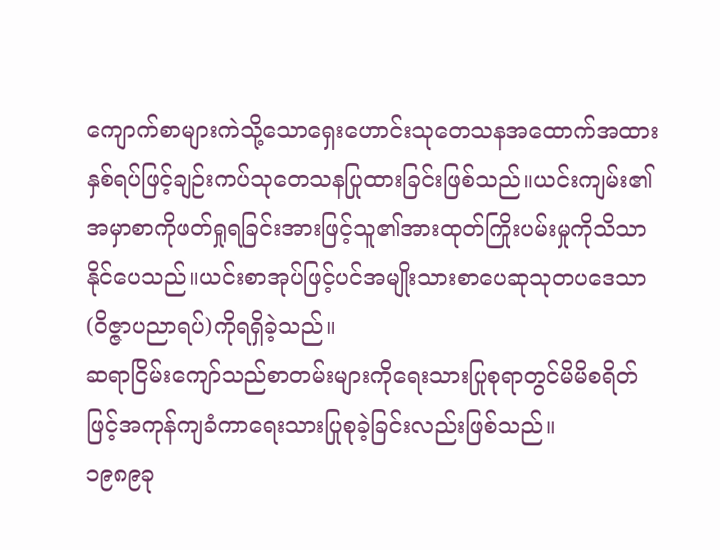ကျောက်စာများကဲသို့သောရှေးဟောင်းသုတေသနအထောက်အထားနှစ်ရပ်ဖြင့်ချဉ်းကပ်သုတေသနပြုထားခြင်းဖြစ်သည်။ယင်းကျမ်း၏အမှာစာကိုဖတ်ရှုရခြင်းအားဖြင့်သူ၏အားထုတ်ကြိုးပမ်းမှုကိုသိသာနိုင်ပေသည်။ယင်းစာအုပ်ဖြင့်ပင်အမျိုးသားစာပေဆုသုတပဒေသာ(ဝိဇ္ဇာပညာရပ်)ကိုရရှိခဲ့သည်။
ဆရာငြိမ်းကျော်သည်စာတမ်းများကိုရေးသားပြုစုရာတွင်မိမိစရိတ်ဖြင့်အကုန်ကျခံကာရေးသားပြုစုခဲ့ခြင်းလည်းဖြစ်သည်။
၁၉၈၉ခု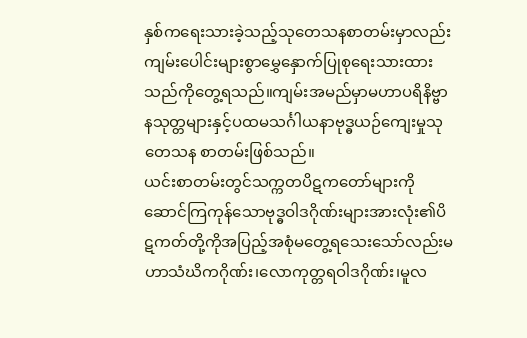နှစ်ကရေးသားခဲ့သည့်သုတေသနစာတမ်းမှာလည်းကျမ်းပေါင်းများစွာမွှေနှောက်ပြုစုရေးသားထားသည်ကိုတွေ့ရသည်။ကျမ်းအမည်မှာမဟာပရိနိဗ္ဗာနသုတ္တများနှင့်ပထမသင်္ဂါယနာဗုဒ္ဓယဉ်ကျေးမှုသုတေသန စာတမ်းဖြစ်သည်။
ယင်းစာတမ်းတွင်သက္ကတပိဋကတော်များကိုဆောင်ကြကုန်သောဗုဒ္ဓဝါဒဂိုဏ်းများအားလုံး၏ပိဋကတ်တို့ကိုအပြည့်အစုံမတွေ့ရသေးသော်လည်းမဟာသံဃိကဂိုဏ်း၊လောကုတ္တရဝါဒဂိုဏ်း၊မူလ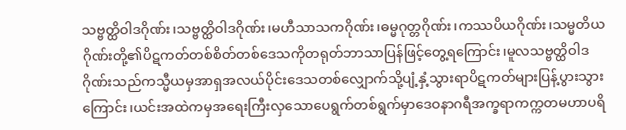သဗ္ဗတ္ထိဝါဒဂိုဏ်း၊သဗ္ဗတ္ထိဝါဒဂိုဏ်း၊မဟီသာသကဂိုဏ်း၊ဓမ္မဂုတ္တဂိုဏ်း၊ကဿပိယဂိုဏ်း၊သမ္မတိယဂိုဏ်းတို့၏ပိဋကတ်တစ်စိတ်တစ်ဒေသကိုတရုတ်ဘာသာပြန်ဖြင့်တွေ့ရကြောင်း၊မူလသဗ္ဗတ္ထိဝါဒဂိုဏ်းသည်ကသ္မီယမှအာရှအလယ်ပိုင်းဒေသတစ်လျှောက်သို့ပျံ့နှံ့သွားရာပိဋကတ်များပြန့်ပွားသွားကြောင်း၊ယင်းအထဲကမှအရေးကြီးလှသောပေရွက်တစ်ရွက်မှာဒေဝနာဂရီအက္ခရာကက္ကတမဟာပရိ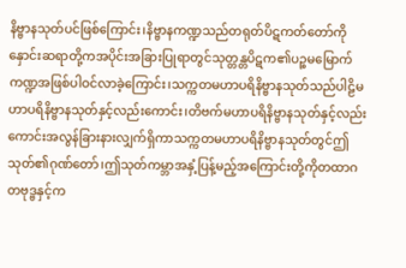နိဗ္ဗာနသုတ်ပင်ဖြစ်ကြောင်း၊နိဗ္ဗာနကဏ္ဍသည်တရုတ်ပိဋကတ်တော်ကိုနှောင်းဆရာတို့ကအပိုင်းအခြားပြုရာတွင်သုတ္တန္တပိဋက၏ပဉ္စမမြောက်ကဏ္ဍအဖြစ်ပါဝင်လာခဲ့ကြောင်း၊သက္ကတမဟာပရိနိဗ္ဗာနသုတ်သည်ပါဠိမဟာပရိနိဗ္ဗာနသုတ်နှင့်လည်းကောင်း၊တိဗက်မဟာပရိနိဗ္ဗာနသုတ်နှင့်လည်းကောင်းအလွန်ခြားနားလျှက်ရှိကာသက္ကတမဟာပရိနိဗ္ဗာနသုတ်တွင်ဤသုတ်၏ဂုဏ်တော်၊ဤသုတ်ကမ္ဘာအနှံ့ပြန့်မည့်အကြောင်းတို့ကိုတထာဂတဗုဒ္ဗနှင့်က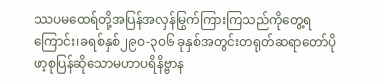ဿပမထေရ်တို့အပြန်အလှန်မြွက်ကြားကြသည်ကိုတွေ့ရကြောင်း၊ခရစ်နှစ်၂၉ဝ-၃ဝ၆ ခုနှစ်အတွင်းတရုတ်ဆရာတော်ပိုဖာ့စုပြန်ဆိုသောမဟာပရိနိဗ္ဗာန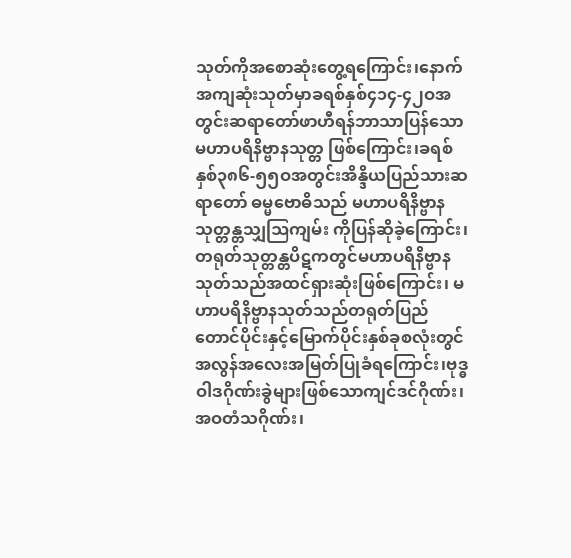သုတ်ကိုအစောဆုံးတွေ့ရကြောင်း၊နောက်အကျဆုံးသုတ်မှာခရစ်နှစ်၄၁၄-၄၂ဝအတွင်းဆရာတော်ဖာဟီရန်ဘာသာပြန်သောမဟာပရိနိဗ္ဗာနသုတ္တ ဖြစ်ကြောင်း၊ခရစ်နှစ်၃၈၆-၅၅ဝအတွင်းအိန္ဒိယပြည်သားဆရာတော် ဓမ္မဗောဓိသည် မဟာပရိနိဗ္ဗာနသုတ္တန္တသျှဩကျမ်း ကိုပြန်ဆိုခဲ့ကြောင်း၊တရုတ်သုတ္တန္တပိဋကတွင်မဟာပရိနိဗ္ဗာနသုတ်သည်အထင်ရှားဆုံးဖြစ်ကြောင်း၊ မဟာပရိနိဗ္ဗာနသုတ်သည်တရုတ်ပြည်တောင်ပိုင်းနှင့်မြောက်ပိုင်းနှစ်ခုစလုံးတွင်အလွန်အလေးအမြတ်ပြုခံရကြောင်း၊ဗုဒ္ဓဝါဒဂိုဏ်းခွဲများဖြစ်သောကျင်ဒင်ဂိုဏ်း၊အဝတံသဂိုဏ်း၊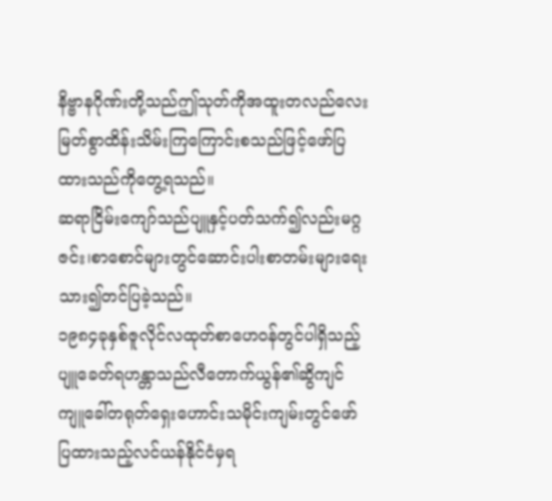နိဗ္ဗာနဂိုဏ်းတို့သည်ဤသုတ်ကိုအထူးတလည်လေးမြတ်စွာထိန်းသိမ်းကြကြောင်းစသည်ဖြင့်ဖော်ပြထားသည်ကိုတွေ့ရသည်။
ဆရာငြိမ်းကျော်သည်ပျူနှင့်ပတ်သက်၍လည်းမဂ္ဂဇင်း၊စာစောင်များတွင်ဆောင်းပါးစာတမ်းများရေးသား၍တင်ပြခဲ့သည်။
၁၉၈၄ခုနှစ်ဇူလိုင်လထုတ်စာဟေဝန်တွင်ပါရှိသည့်ပျူခေတ်ရဟန္တာသည်လီတောက်ယွန်၏ဆွိကျင်ကျူခေါ်တရုတ်ရှေးဟောင်းသမိုင်းကျမ်းတွင်ဖော်ပြထားသည့်လင်ယန်နိုင်ငံမှရ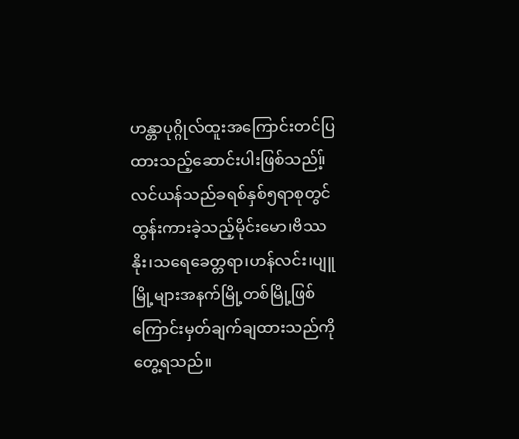ဟန္တာပုဂ္ဂိုလ်ထူးအကြောင်းတင်ပြထားသည့်ဆောင်းပါးဖြစ်သည်။့်လင်ယန်သည်ခရစ်နှစ်၅ရာစုတွင်ထွန်းကားခဲ့သည့်မိုင်းမော၊ဗိဿနိုး၊သရေခေတ္တရာ၊ဟန်လင်း၊ပျူမြို့များအနက်မြို့တစ်မြို့ဖြစ်ကြောင်းမှတ်ချက်ချထားသည်ကိုတွေ့ရသည်။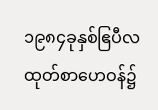၁၉၈၄ခုနှစ်ဧြပီလထုတ်စာဟေဝန်၌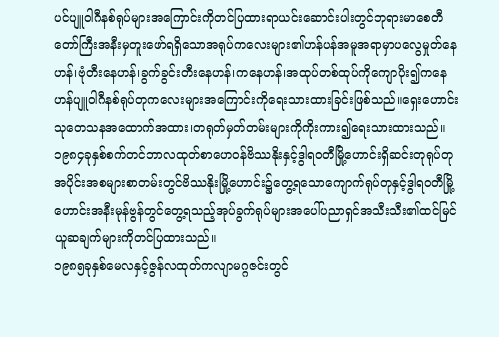ပင်ပျူဝါဂီနစ်ရုပ်များအကြောင်းကိုတင်ပြထားရာယင်းဆောင်းပါးတွင်ဘုရားမာစေတီတော်ကြီးအနီးမှတူးဖော်ရရှိသောအရုပ်ကလေးများ၏ဟန်ပန်အမူအရာမှာပလွေမှုတ်နေဟန်၊ဗုံတီးနေဟန်၊ခွက်ခွင်းတီးနေဟန်၊ကနေဟန်၊အထုပ်တစ်ထုပ်ကိုကျောပိုး၍ကနေဟန်ပျူဝါဂီနစ်ရုပ်တုကလေးများအကြောင်းကိုရေးသားထားခြင်းဖြစ်သည်။ရှေးဟောင်းသုတေသနအထောက်အထား၊တရုတ်မှတ်တမ်းများကိုကိုးကား၍ရေးသားထားသည်။
၁၉၈၄ခုနှစ်စက်တင်ဘာလထုတ်စာဟေဝန်ဗိဿနိုးနှင့်ဒွါရဝတီမြို့ဟောင်းရှိဆင်းတုရုပ်တုအပိုင်းအစများစာတမ်းတွင်ဗိဿနိုးမြို့ဟောင်း၌တွေ့ရသောကျောက်ရုပ်တုနှင့်ဒွါရဝတီမြို့ဟောင်းအနီးမုန်ဗွန်တွင်တွေ့ရသည့်အုပ်ခွက်ရုပ်များအပေါ်ပညာရှင်အသီးသီး၏ထင်မြင်ယူဆချက်များကိုတင်ပြထားသည်။
၁၉၈၅ခုနှစ်မေလနှင့်ဇွန်လထုတ်ကလျာမဂ္ဂဇင်းတွင်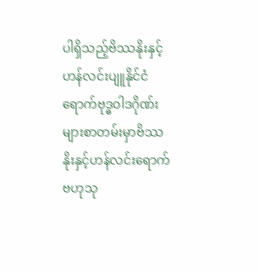ပါရှိသည့်ဗိဿနိုးနှင့်ဟန်လင်းပျူနိုင်ငံရောက်ဗုဒ္ဓဝါဒဂိုဏ်းများစာတမ်းမှာဗိဿနိုးနှင့်ဟန်လင်းရောက်ဗဟုသု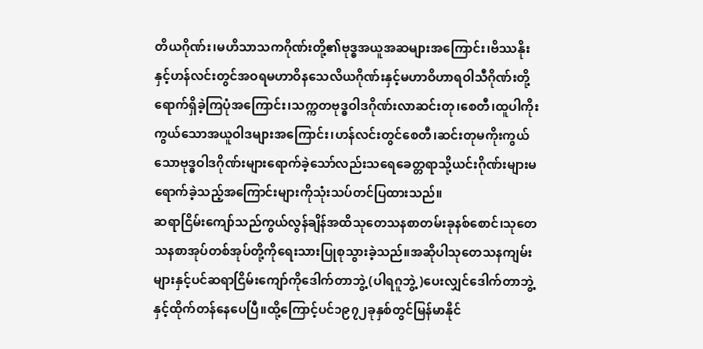တိယဂိုဏ်း၊မဟိသာသကဂိုဏ်းတို့၏ဗုဒ္ဓအယူအဆများအကြောင်း၊ဗိဿနိုးနှင့်ဟန်လင်းတွင်အဝရမဟာဝိနသေလိယဂိုဏ်းနှင့်မဟာဝိဟာရဝါသီဂိုဏ်းတို့ရောက်ရှိခဲ့ကြပုံအကြောင်း၊သက္ကတဗုဒ္ဓဝါဒဂိုဏ်းလာဆင်းတု၊စေတီ၊ထူပါကိုးကွယ်သောအယူဝါဒများအကြောင်း၊ဟန်လင်းတွင်စေတီ၊ဆင်းတုမကိုးကွယ်သောဗုဒ္ဓဝါဒဂိုဏ်းများရောက်ခဲ့သော်လည်းသရေခေတ္တရာသို့ယင်းဂိုဏ်းများမရောက်ခဲ့သည့်အကြောင်းများကိုသုံးသပ်တင်ပြထားသည်။
ဆရာငြိမ်းကျော်သည်ကွယ်လွန်ချိန်အထိသုတေသနစာတမ်းခုနစ်စောင်၊သုတေသနစာအုပ်တစ်အုပ်တို့ကိုရေးသားပြုစုသွားခဲ့သည်။အဆိုပါသုတေသနကျမ်းများနှင့်ပင်ဆရာငြိမ်းကျော်ကိုဒေါက်တာဘွဲ့(ပါရဂူဘွဲ့)ပေးလျှင်ဒေါက်တာဘွဲ့နှင့်ထိုက်တန်နေပေပြီ။ထို့ကြောင့်ပင်၁၉၇၂ခုနှစ်တွင်မြန်မာနိုင်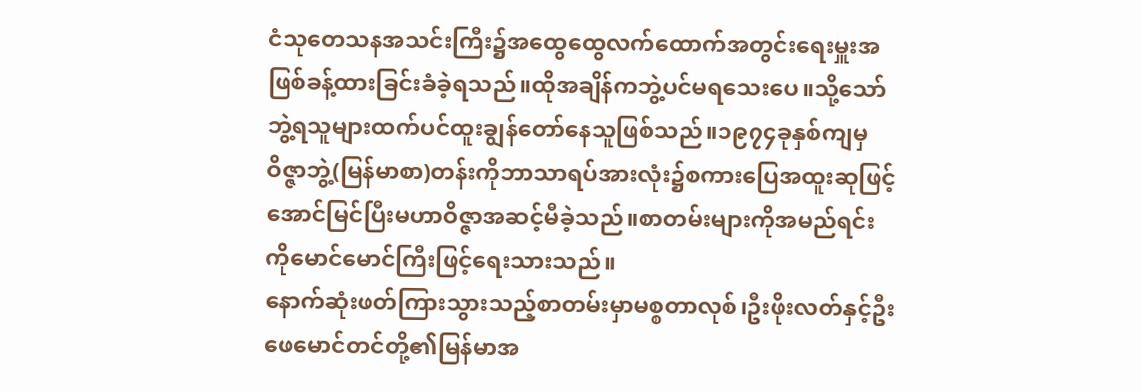ငံသုတေသနအသင်းကြီး၌အထွေထွေလက်ထောက်အတွင်းရေးမှူးအဖြစ်ခန့်ထားခြင်းခံခဲ့ရသည်။ထိုအချိန်ကဘွဲ့ပင်မရသေးပေ။သို့သော်ဘွဲ့ရသူများထက်ပင်ထူးချွန်တော်နေသူဖြစ်သည်။၁၉၇၄ခုနှစ်ကျမှဝိဇ္ဇာဘွဲ့(မြန်မာစာ)တန်းကိုဘာသာရပ်အားလုံး၌စကားပြေအထူးဆုဖြင့်အောင်မြင်ပြီးမဟာဝိဇ္ဇာအဆင့်မီခဲ့သည်။စာတမ်းများကိုအမည်ရင်းကိုမောင်မောင်ကြီးဖြင့်ရေးသားသည်။
နောက်ဆုံးဖတ်ကြားသွားသည့်စာတမ်းမှာမစ္စတာလုစ်၊ဦးဖိုးလတ်နှင့်ဦးဖေမောင်တင်တို့၏မြန်မာအ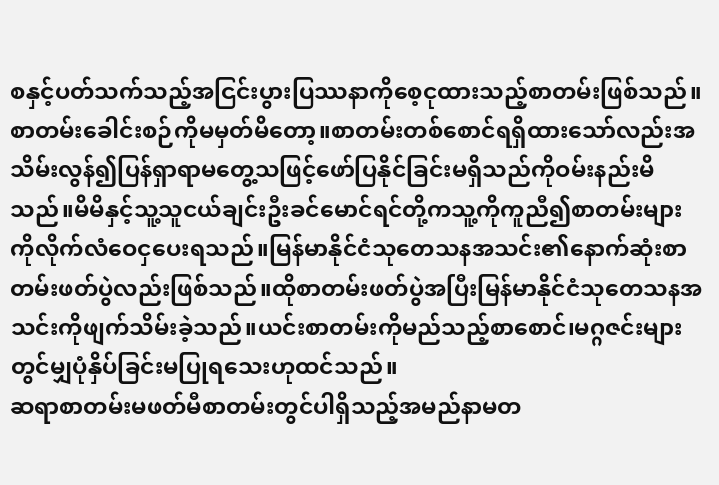စနှင့်ပတ်သက်သည့်အငြင်းပွားပြဿနာကိုစေ့ငုထားသည့်စာတမ်းဖြစ်သည်။စာတမ်းခေါင်းစဉ်ကိုမမှတ်မိတော့။စာတမ်းတစ်စောင်ရရှိထားသော်လည်းအသိမ်းလွန်၍ပြန်ရှာရာမတွေ့သဖြင့်ဖော်ပြနိုင်ခြင်းမရှိသည်ကိုဝမ်းနည်းမိသည်။မိမိနှင့်သူ့သူငယ်ချင်းဦးခင်မောင်ရင်တို့ကသူ့ကိုကူညီ၍စာတမ်းများကိုလိုက်လံဝေငှပေးရသည်။မြန်မာနိုင်ငံသုတေသနအသင်း၏နောက်ဆုံးစာတမ်းဖတ်ပွဲလည်းဖြစ်သည်။ထိုစာတမ်းဖတ်ပွဲအပြီးမြန်မာနိုင်ငံသုတေသနအသင်းကိုဖျက်သိမ်းခဲ့သည်။ယင်းစာတမ်းကိုမည်သည့်စာစောင်၊မဂ္ဂဇင်းများတွင်မျှပုံနှိပ်ခြင်းမပြုရသေးဟုထင်သည်။
ဆရာစာတမ်းမဖတ်မီစာတမ်းတွင်ပါရှိသည့်အမည်နာမတ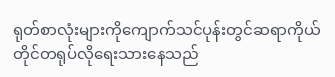ရုတ်စာလုံးများကိုကျောက်သင်ပုန်းတွင်ဆရာကိုယ်တိုင်တရုပ်လိုရေးသားနေသည်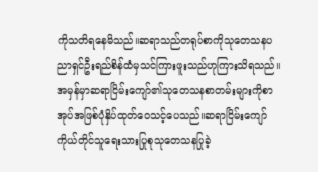ကိုသတိရနေမိသည်။ဆရာသည်တရုပ်စာကိုသုတေသနပညာရှင်ဦးရည်စိန်ထံမှသင်ကြားဖူးသည်ဟုကြားသိရသည်။
အမှန်မှာဆရာငြိမ်းကျော်၏သုတေသနစာတမ်းများကိုစာအုပ်အဖြစ်ပုံနှိပ်ထုတ်ဝေသင့်ပေသည်။ဆရာငြိမ်းကျော်ကိုယ်တိုင်သူရေးသားပြုစုသုတေသနပြုခဲ့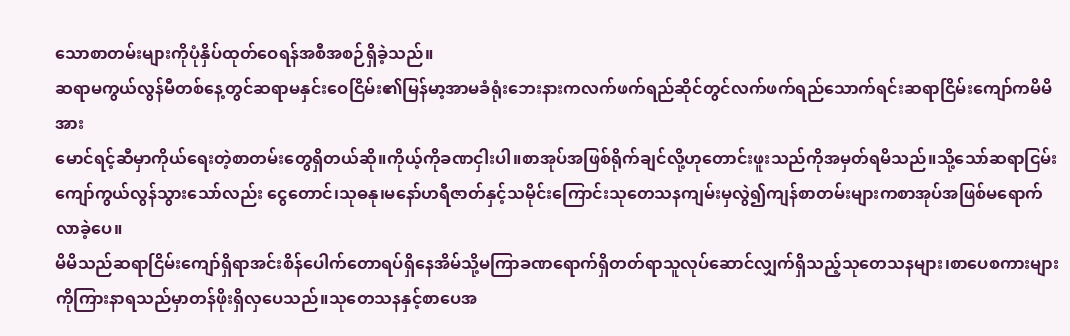သောစာတမ်းများကိုပုံနှိပ်ထုတ်ဝေရန်အစီအစဉ်ရှိခဲ့သည်။
ဆရာမကွယ်လွန်မီတစ်နေ့တွင်ဆရာမနှင်းဝေငြိမ်း၏မြန်မာ့အာမခံရုံးဘေးနားကလက်ဖက်ရည်ဆိုင်တွင်လက်ဖက်ရည်သောက်ရင်းဆရာငြိမ်းကျော်ကမိမိအား
မောင်ရင့်ဆီမှာကိုယ်ရေးတဲ့စာတမ်းတွေရှိတယ်ဆို။ကိုယ့်ကိုခဏငှါးပါ။စာအုပ်အဖြစ်ရိုက်ချင်လို့ဟုတောင်းဖူးသည်ကိုအမှတ်ရမိသည်။သို့သော်ဆရာငြမ်းကျော်ကွယ်လွန်သွားသော်လည်း ငွေတောင်၊သုဓနု၊မနော်ဟရီဇာတ်နှင့်သမိုင်းကြောင်းသုတေသနကျမ်းမှလွဲ၍ကျန်စာတမ်းများကစာအုပ်အဖြစ်မရောက်လာခဲ့ပေ။
မိမိသည်ဆရာငြိမ်းကျော်ရှိရာအင်းစိန်ပေါက်တောရပ်ရှိနေအိမ်သို့မကြာခဏရောက်ရှိတတ်ရာသူလုပ်ဆောင်လျှက်ရှိသည့်သုတေသနများ၊စာပေစကားများကိုကြားနာရသည်မှာတန်ဖိုးရှိလှပေသည်။သုတေသနနှင့်စာပေအ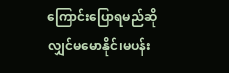ကြောင်းပြောရမည်ဆိုလျှင်မမောနိုင်၊မပန်း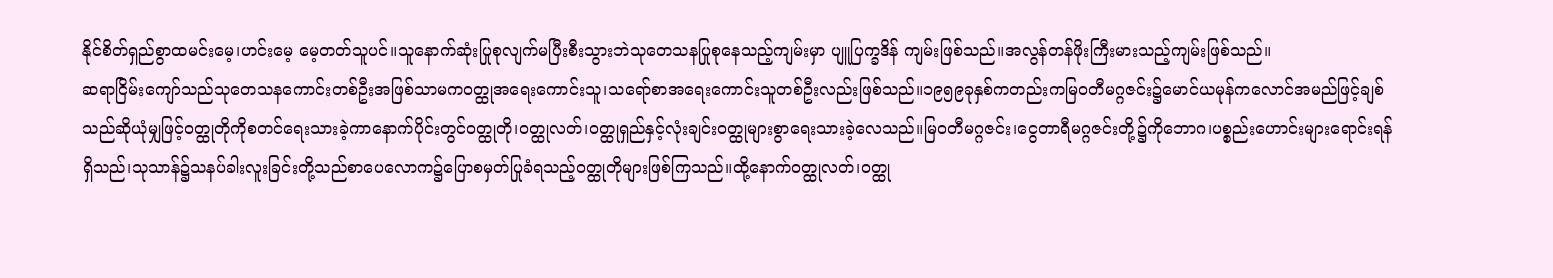နိုင်စိတ်ရှည်စွာထမင်းမေ့၊ဟင်းမေ့ မေ့တတ်သူပင်။သူနောက်ဆုံးပြုစုလျက်မပြီးစီးသွားဘဲသုတေသနပြုစုနေသည့်ကျမ်းမှာ ပျူပြက္ခဒိန် ကျမ်းဖြစ်သည်။အလွန်တန်ဖိုးကြီးမားသည့်ကျမ်းဖြစ်သည်။
ဆရာငြိမ်းကျော်သည်သုတေသနကောင်းတစ်ဦးအဖြစ်သာမကဝတ္ထုအရေးကောင်းသူ၊သရော်စာအရေးကောင်းသူတစ်ဦးလည်းဖြစ်သည်။၁၉၅၉ခုနှစ်ကတည်းကမြဝတီမဂ္ဂဇင်း၌မောင်ယမုန်ကလောင်အမည်ဖြင့်ချစ်သည်ဆိုယုံမျှဖြင့်ဝတ္ထုတိုကိုစတင်ရေးသားခဲ့ကာနောက်ပိုင်းတွင်ဝတ္ထုတို၊ဝတ္ထုလတ်၊ဝတ္ထုရှည်နှင့်လုံးချင်းဝတ္ထုများစွာရေးသားခဲ့လေသည်။မြဝတီမဂ္ဂဇင်း၊ငွေတာရီမဂ္ဂဇင်းတို့၌ကိုဘောဂ၊ပစ္စည်းဟောင်းများရောင်းရန်ရှိသည်၊သုသာန်၌သနပ်ခါးလူးခြင်းတို့သည်စာပေလောက၌ပြောစမှတ်ပြုခံရသည့်ဝတ္ထုတိုများဖြစ်ကြသည်။ထို့နောက်ဝတ္ထုလတ်၊ဝတ္ထု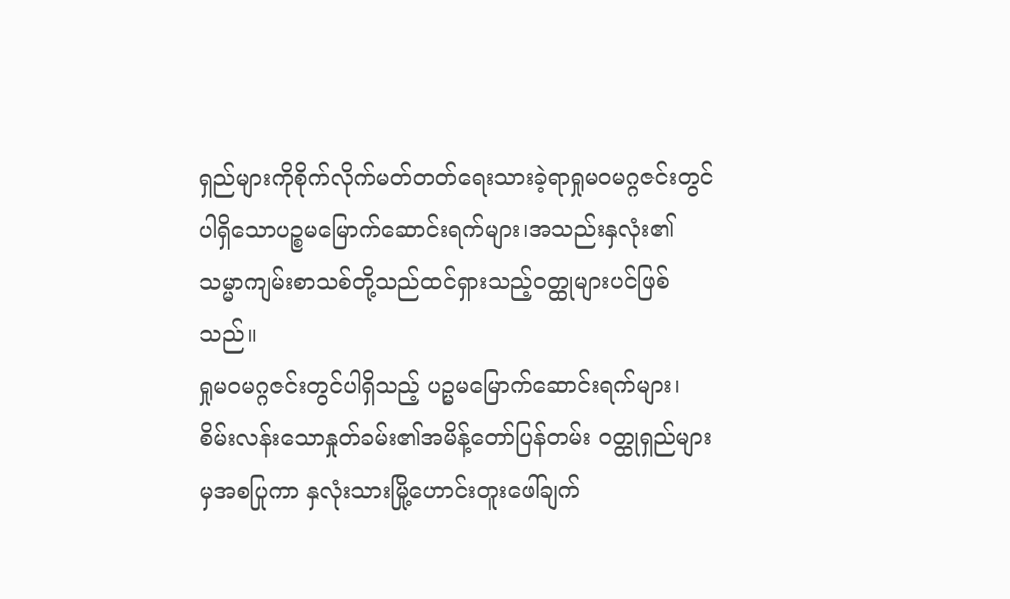ရှည်များကိုစိုက်လိုက်မတ်တတ်ရေးသားခဲ့ရာရှုမဝမဂ္ဂဇင်းတွင်ပါရှိသောပဉ္စမမြောက်ဆောင်းရက်များ၊အသည်းနှလုံး၏သမ္မာကျမ်းစာသစ်တို့သည်ထင်ရှားသည့်ဝတ္ထုများပင်ဖြစ်သည်။
ရှုမဝမဂ္ဂဇင်းတွင်ပါရှိသည့် ပဉ္မမမြောက်ဆောင်းရက်များ၊စိမ်းလန်းသောနှုတ်ခမ်း၏အမိန့်တော်ပြန်တမ်း ဝတ္ထုရှည်များမှအစပြုကာ နှလုံးသားမြို့ဟောင်းတူးဖေါ်ချက်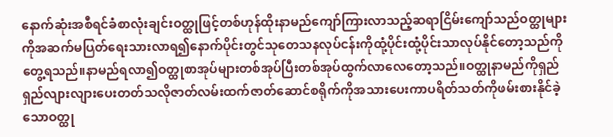နောက်ဆုံးအစီရင်ခံစာလုံးချင်းဝတ္ထုဖြင့်တစ်ဟုန်ထိုးနာမည်ကျော်ကြားလာသည့်ဆရာငြိမ်းကျော်သည်ဝတ္ထုများကိုအဆက်မပြတ်ရေးသားလာရ၍နောက်ပိုင်းတွင်သုတေသနလုပ်ငန်းကိုထုံ့ပိုင်းထုံ့ပိုင်းသာလုပ်နိုင်တော့သည်ကိုတွေ့ရသည်။နာမည်ရလာ၍ဝတ္ထုစာအုပ်များတစ်အုပ်ပြီးတစ်အုပ်ထွက်လာလေတော့သည်။ဝတ္ထုနာမည်ကိုရှည်ရှည်လျားလျားပေးတတ်သလိုဇာတ်လမ်းထက်ဇာတ်ဆောင်စရိုက်ကိုအသားပေးကာပရိတ်သတ်ကိုဖမ်းစားနိုင်ခဲ့သောဝတ္ထု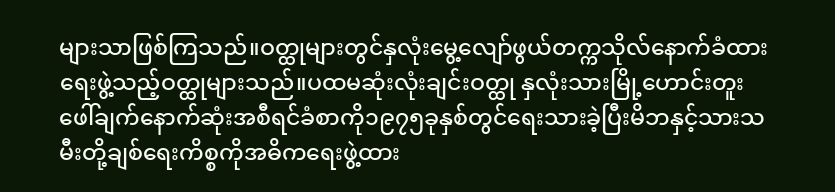များသာဖြစ်ကြသည်။ဝတ္ထုများတွင်နှလုံးမွေ့လျော်ဖွယ်တက္ကသိုလ်နောက်ခံထားရေးဖွဲ့သည့်ဝတ္ထုများသည်။ပထမဆုံးလုံးချင်းဝတ္ထု နှလုံးသားမြို့ဟောင်းတူးဖေါ်ချက်နောက်ဆုံးအစီရင်ခံစာကို၁၉၇၅ခုနှစ်တွင်ရေးသားခဲ့ပြီးမိဘနှင့်သားသမီးတို့ချစ်ရေးကိစ္စကိုအဓိကရေးဖွဲ့ထား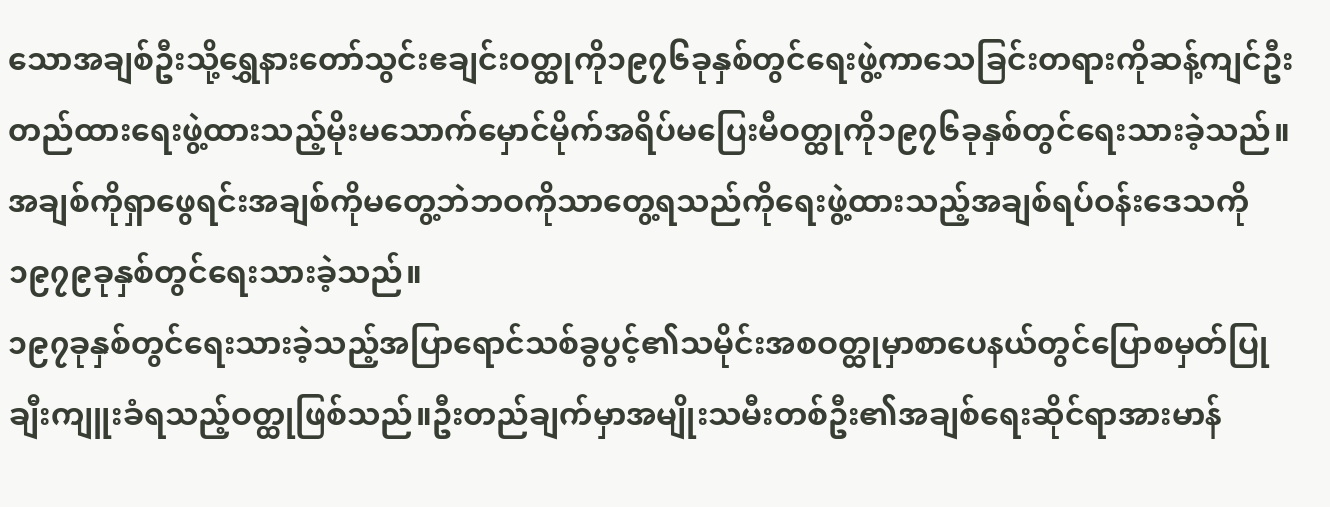သောအချစ်ဦးသို့ရွှေနားတော်သွင်းဧချင်းဝတ္ထုကို၁၉၇၆ခုနှစ်တွင်ရေးဖွဲ့ကာသေခြင်းတရားကိုဆန့်ကျင်ဦးတည်ထားရေးဖွဲ့ထားသည့်မိုးမသောက်မှောင်မိုက်အရိပ်မပြေးမီဝတ္ထုကို၁၉၇၆ခုနှစ်တွင်ရေးသားခဲ့သည်။အချစ်ကိုရှာဖွေရင်းအချစ်ကိုမတွေ့ဘဲဘဝကိုသာတွေ့ရသည်ကိုရေးဖွဲ့ထားသည့်အချစ်ရပ်ဝန်းဒေသကို၁၉၇၉ခုနှစ်တွင်ရေးသားခဲ့သည်။
၁၉၇ခုနှစ်တွင်ရေးသားခဲ့သည့်အပြာရောင်သစ်ခွပွင့်၏သမိုင်းအစဝတ္ထုမှာစာပေနယ်တွင်ပြောစမှတ်ပြုချီးကျူးခံရသည့်ဝတ္ထုဖြစ်သည်။ဦးတည်ချက်မှာအမျိုးသမီးတစ်ဦး၏အချစ်ရေးဆိုင်ရာအားမာန်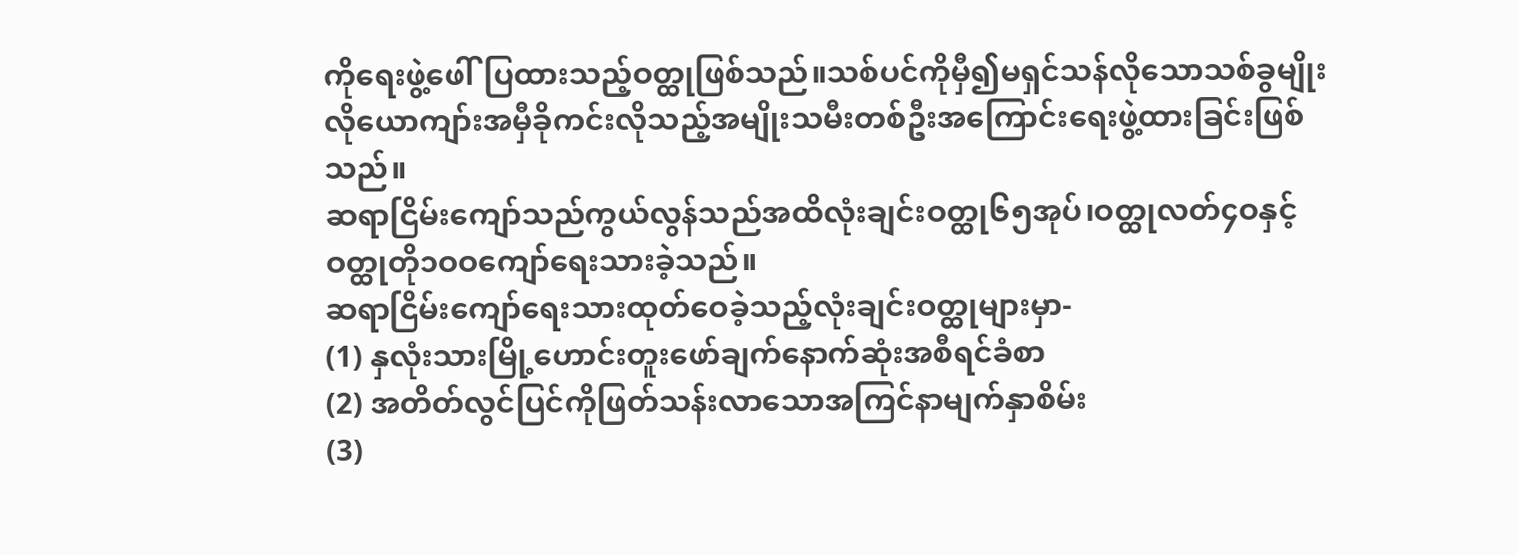ကိုရေးဖွဲ့ဖေါ်ပြထားသည့်ဝတ္ထုဖြစ်သည်။သစ်ပင်ကိုမှီ၍မရှင်သန်လိုသောသစ်ခွမျိုးလိုယောကျာ်းအမှီခိုကင်းလိုသည့်အမျိုးသမီးတစ်ဦးအကြောင်းရေးဖွဲ့ထားခြင်းဖြစ်သည်။
ဆရာငြိမ်းကျော်သည်ကွယ်လွန်သည်အထိလုံးချင်းဝတ္ထု၆၅အုပ်၊ဝတ္ထုလတ်၄ဝနှင့်ဝတ္ထုတို၁ဝဝကျော်ရေးသားခဲ့သည်။
ဆရာငြိမ်းကျော်ရေးသားထုတ်ဝေခဲ့သည့်လုံးချင်းဝတ္ထုများမှာ-
(1) နှလုံးသားမြို့ဟောင်းတူးဖော်ချက်နောက်ဆုံးအစီရင်ခံစာ
(2) အတိတ်လွင်ပြင်ကိုဖြတ်သန်းလာသောအကြင်နာမျက်နှာစိမ်း
(3)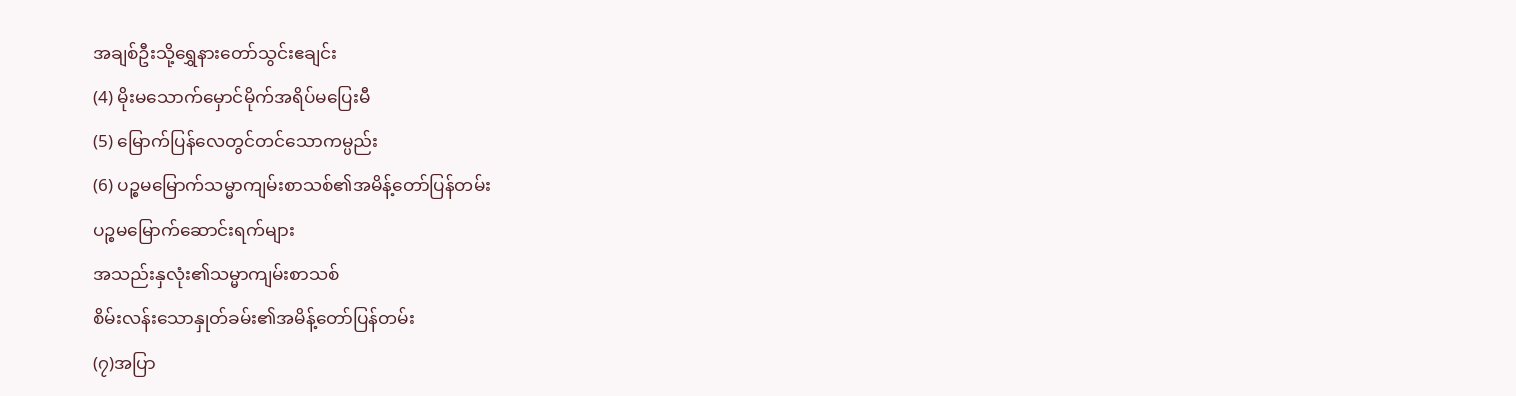အချစ်ဦးသို့ရွှေနားတော်သွင်းဧချင်း
(4) မိုးမသောက်မှောင်မိုက်အရိပ်မပြေးမီ
(5) မြောက်ပြန်လေတွင်တင်သောကမ္ပည်း
(6) ပဉ္စမမြောက်သမ္မာကျမ်းစာသစ်၏အမိန့်တော်ပြန်တမ်း
ပဉ္စမမြောက်ဆောင်းရက်များ
အသည်းနှလုံး၏သမ္မာကျမ်းစာသစ်
စိမ်းလန်းသောနှုတ်ခမ်း၏အမိန့်တော်ပြန်တမ်း
(၇)အပြာ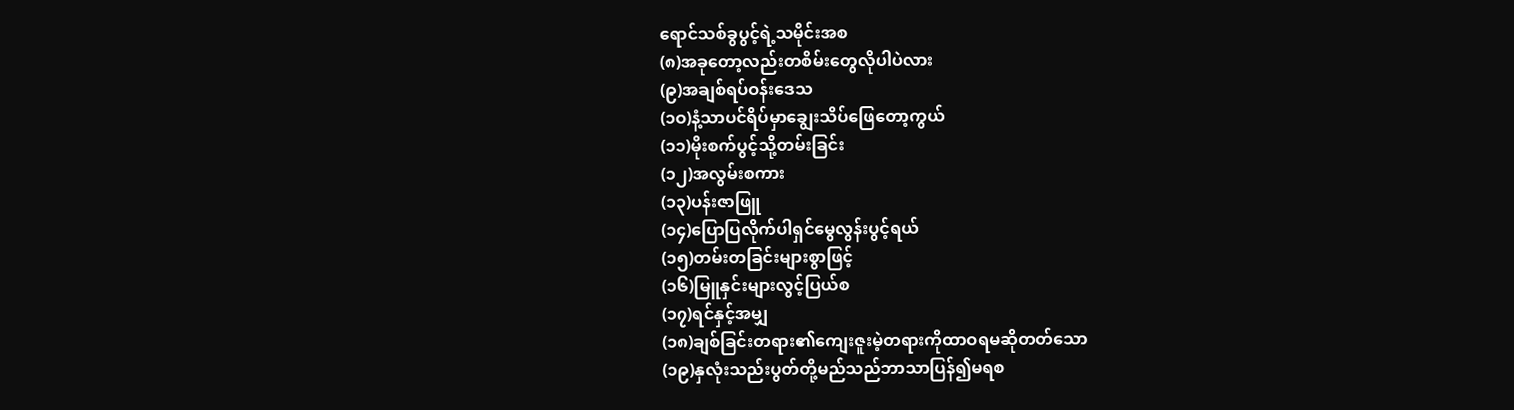ရောင်သစ်ခွပွင့်ရဲ့သမိုင်းအစ
(၈)အခုတော့လည်းတစိမ်းတွေလိုပါပဲလား
(၉)အချစ်ရပ်ဝန်းဒေသ
(၁ဝ)နံ့သာပင်ရိပ်မှာချွေးသိပ်ဖြေတော့ကွယ်
(၁၁)မိုးစက်ပွင့်သို့တမ်းခြင်း
(၁၂)အလွမ်းစကား
(၁၃)ပန်းဇာဖြူ
(၁၄)ပြောပြလိုက်ပါရှင်မွေလွန်းပွင့်ရယ်
(၁၅)တမ်းတခြင်းများစွာဖြင့်
(၁၆)မြူနှင်းများလွင့်ပြယ်စ
(၁၇)ရင်နှင့်အမျှ
(၁၈)ချစ်ခြင်းတရား၏ကျေးဇူးမဲ့တရားကိုထာဝရမဆိုတတ်သော
(၁၉)နှလုံးသည်းပွတ်တို့မည်သည်ဘာသာပြန်၍မရစ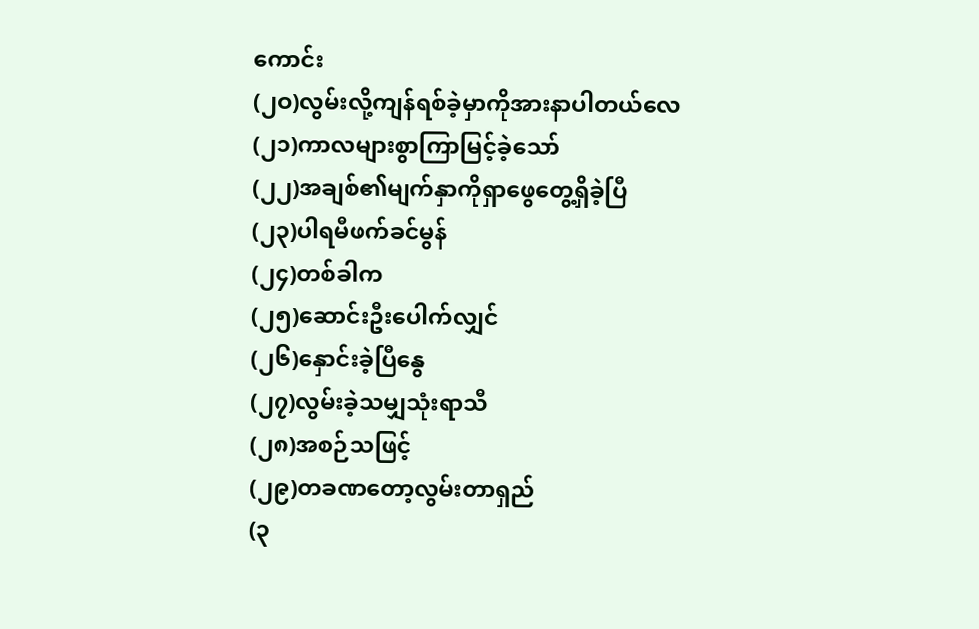ကောင်း
(၂ဝ)လွမ်းလို့ကျန်ရစ်ခဲ့မှာကိုအားနာပါတယ်လေ
(၂၁)ကာလများစွာကြာမြင့်ခဲ့သော်
(၂၂)အချစ်၏မျက်နှာကိုရှာဖွေတွေ့ရှိခဲ့ပြီ
(၂၃)ပါရမီဖက်ခင်မွန်
(၂၄)တစ်ခါက
(၂၅)ဆောင်းဦးပေါက်လျှင်
(၂၆)နှောင်းခဲ့ပြီနွေ
(၂၇)လွမ်းခဲ့သမျှသုံးရာသီ
(၂၈)အစဉ်သဖြင့်
(၂၉)တခဏတော့လွမ်းတာရှည်
(၃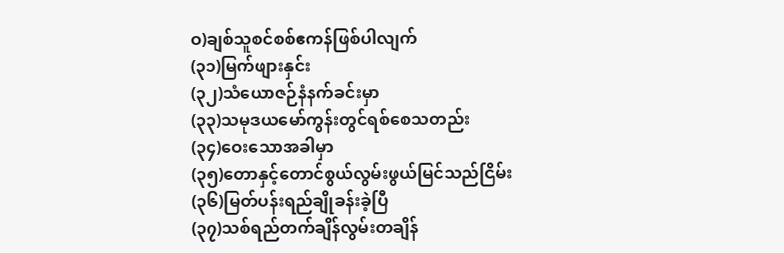ဝ)ချစ်သူစင်စစ်ဧကန်ဖြစ်ပါလျက်
(၃၁)မြက်ဖျားနှင်း
(၃၂)သံယောဇဉ်နံနက်ခင်းမှာ
(၃၃)သမုဒယမော်ကွန်းတွင်ရစ်စေသတည်း
(၃၄)ဝေးသောအခါမှာ
(၃၅)တောနှင့်တောင်စွယ်လွမ်းဖွယ်မြင်သည်ငြိမ်း
(၃၆)မြတ်ပန်းရည်ချိုခန်းခဲ့ပြီ
(၃၇)သစ်ရည်တက်ချိန်လွမ်းတချိန်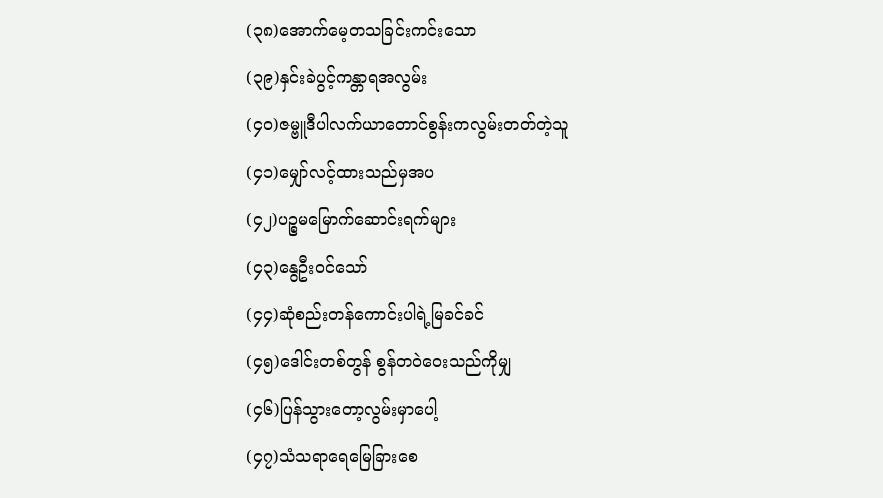(၃၈)အောက်မေ့တသခြင်းကင်းသော
(၃၉)နှင်းခဲပွင့်ကန္တာရအလွမ်း
(၄ဝ)ဇမ္ဗူဒီပါလက်ယာတောင်စွန်းကလွမ်းတတ်တဲ့သူ
(၄၁)မျှော်လင့်ထားသည်မှအပ
(၄၂)ပဉ္စမမြောက်ဆောင်းရက်များ
(၄၃)နွေဦးဝင်သော်
(၄၄)ဆုံစည်းတန်ကောင်းပါရဲ့မြခင်ခင်
(၄၅)ဒေါင်းတစ်တွန် စွန်တဝဲဝေးသည်ကိုမျှ
(၄၆)ပြန်သွားတော့လွမ်းမှာပေါ့
(၄၇)သံသရာရေမြေခြားစေ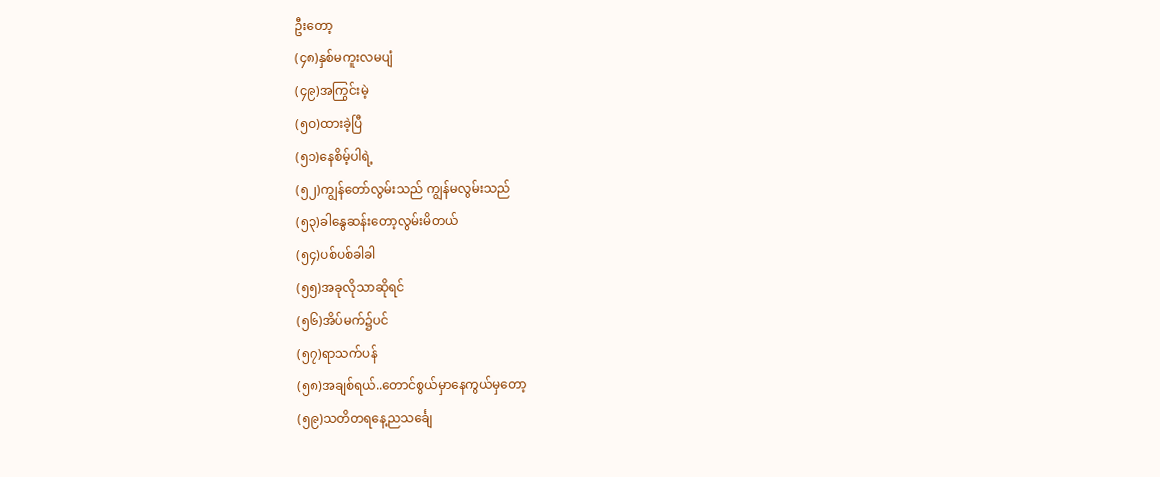ဦးတော့
(၄၈)နှစ်မကူးလမပျံ
(၄၉)အကြွင်းမဲ့
(၅ဝ)ထားခဲ့ပြီ
(၅၁)နေစိမ့်ပါရဲ့
(၅၂)ကျွန်တော်လွမ်းသည် ကျွန်မလွမ်းသည်
(၅၃)ခါနွေဆန်းတော့လွမ်းမိတယ်
(၅၄)ပစ်ပစ်ခါခါ
(၅၅)အခုလိုသာဆိုရင်
(၅၆)အိပ်မက်၌ပင်
(၅၇)ရာသက်ပန်
(၅၈)အချစ်ရယ်..တောင်စွယ်မှာနေကွယ်မှတော့
(၅၉)သတိတရနေ့ညသင်္ချေ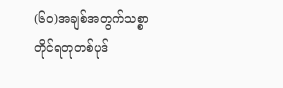(၆ဝ)အချစ်အတွက်သစ္စာတိုင်ရတုတစ်ပုဒ်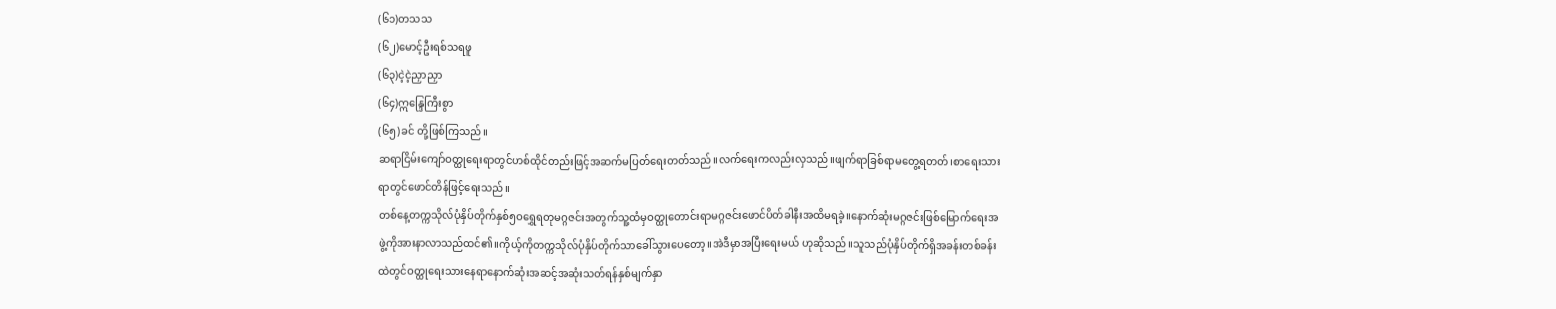(၆၁)တသသ
(၆၂)မောင့်ဦးရစ်သရဖူ
(၆၃)ငဲ့ငဲ့ညှာညှာ
(၆၄)ဣန္ဒြေကြီးစွာ
(၆၅)ခင် တို့ဖြစ်ကြသည်။
ဆရာငြိမ်းကျော်ဝတ္ထုရေးရာတွင်ဟစ်ထိုင်တည်းဖြင့်အဆက်မပြတ်ရေးတတ်သည်။လက်ရေးကလည်းလှသည်။ဖျက်ရာခြစ်ရာမတွေ့ရတတ်၊စာရေးသားရာတွင်ဖောင်တိန်ဖြင့်ရေးသည်။
တစ်နေ့တက္ကသိုလ်ပုံနှိပ်တိုက်နှစ်၅ဝရွှေရတုမဂ္ဂဇင်းအတွက်သူ့ထံမှဝတ္ထုတောင်းရာမဂ္ဂဇင်းဖောင်ပိတ်ခါနီးအထိမရခဲ့။နောက်ဆုံးမဂ္ဂဇင်းဖြစ်မြောက်ရေးအဖွဲ့ကိုအားနာလာသည်ထင်၏။ကိုယ့်ကိုတက္ကသိုလ်ပုံနှိပ်တိုက်သာခေါ်သွားပေတော့။အဲဒီမှာအပြီးရေးမယ် ဟုဆိုသည်။သူသည်ပုံနှိပ်တိုက်ရှိအခန်းတစ်ခန်းထဲတွင်ဝတ္ထုရေးသားနေရာနောက်ဆုံးအဆင့်အဆုံးသတ်ရန်နှစ်မျက်နှာ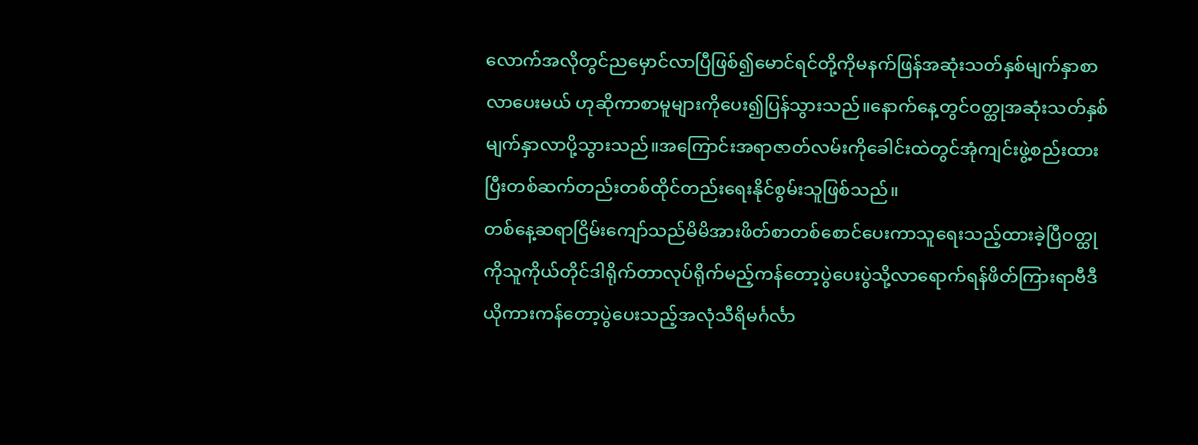လောက်အလိုတွင်ညမှောင်လာပြီဖြစ်၍မောင်ရင်တို့ကိုမနက်ဖြန်အဆုံးသတ်နှစ်မျက်နှာစာလာပေးမယ် ဟုဆိုကာစာမူများကိုပေး၍ပြန်သွားသည်။နောက်နေ့တွင်ဝတ္ထုအဆုံးသတ်နှစ်မျက်နှာလာပို့သွားသည်။အကြောင်းအရာဇာတ်လမ်းကိုခေါင်းထဲတွင်အုံကျင်းဖွဲ့စည်းထားပြီးတစ်ဆက်တည်းတစ်ထိုင်တည်းရေးနိုင်စွမ်းသူဖြစ်သည်။
တစ်နေ့ဆရာငြိမ်းကျော်သည်မိမိအားဖိတ်စာတစ်စောင်ပေးကာသူရေးသည့်ထားခဲ့ပြီဝတ္ထုကိုသူကိုယ်တိုင်ဒါရိုက်တာလုပ်ရိုက်မည့်ကန်တော့ပွဲပေးပွဲသို့လာရောက်ရန်ဖိတ်ကြားရာဗီဒီယိုကားကန်တော့ပွဲပေးသည့်အလုံသီရိမင်္ဂင်္လာ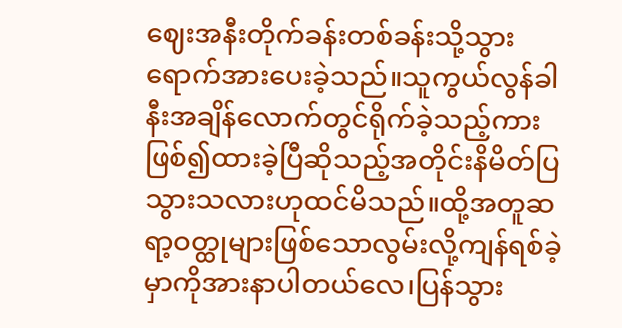ဈေးအနီးတိုက်ခန်းတစ်ခန်းသို့သွားရောက်အားပေးခဲ့သည်။သူကွယ်လွန်ခါနီးအချိန်လောက်တွင်ရိုက်ခဲ့သည့်ကားဖြစ်၍ထားခဲ့ပြီဆိုသည့်အတိုင်းနိမိတ်ပြသွားသလားဟုထင်မိသည်။ထို့အတူဆရာ့ဝတ္ထုများဖြစ်သောလွမ်းလို့ကျန်ရစ်ခဲ့မှာကိုအားနာပါတယ်လေ၊ပြန်သွား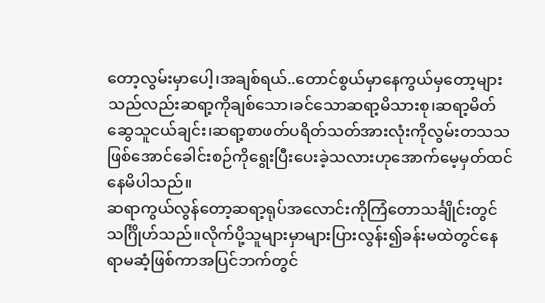တော့လွမ်းမှာပေါ့၊အချစ်ရယ်..တောင်စွယ်မှာနေကွယ်မှတော့များသည်လည်းဆရာ့ကိုချစ်သော၊ခင်သောဆရာ့မိသားစု၊ဆရာ့မိတ်ဆွေသူငယ်ချင်း၊ဆရာ့စာဖတ်ပရိတ်သတ်အားလုံးကိုလွမ်းတသသဖြစ်အောင်ခေါင်းစဉ်ကိုရွေးပြီးပေးခဲ့သလားဟုအောက်မေ့မှတ်ထင်နေမိပါသည်။
ဆရာကွယ်လွန်တော့ဆရာ့ရုပ်အလောင်းကိုကြံတောသင်္ချိုင်းတွင်သင်္ဂြိုဟ်သည်။လိုက်ပို့သူများမှာများပြားလွန်း၍ခန်းမထဲတွင်နေရာမဆံ့ဖြစ်ကာအပြင်ဘက်တွင်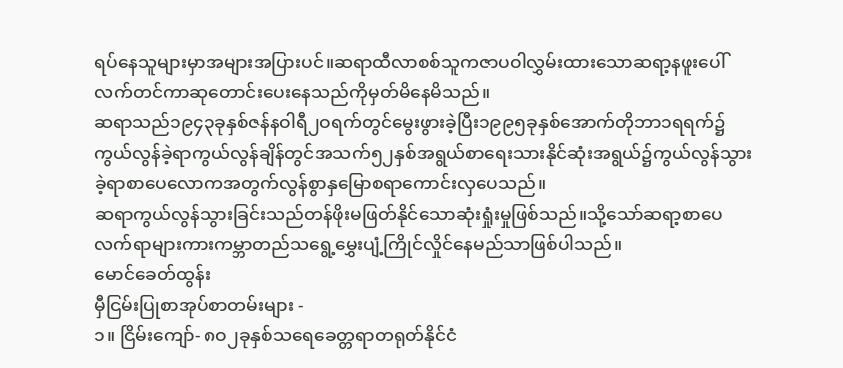ရပ်နေသူများမှာအများအပြားပင်။ဆရာထီလာစစ်သူကဇာပဝါလွှမ်းထားသောဆရာ့နဖူးပေါ်လက်တင်ကာဆုတောင်းပေးနေသည်ကိုမှတ်မိနေမိသည်။
ဆရာသည်၁၉၄၃ခုနှစ်ဇန်နဝါရီ၂ဝရက်တွင်မွေးဖွားခဲ့ပြီး၁၉၉၅ခုနှစ်အောက်တိုဘာ၁ရရက်၌ကွယ်လွန်ခဲ့ရာကွယ်လွန်ချိန်တွင်အသက်၅၂နှစ်အရွယ်စာရေးသားနိုင်ဆုံးအရွယ်၌ကွယ်လွန်သွားခဲ့ရာစာပေလောကအတွက်လွန်စွာနှမြောစရာကောင်းလှပေသည်။
ဆရာကွယ်လွန်သွားခြင်းသည်တန်ဖိုးမဖြတ်နိုင်သောဆုံးရှုံးမှုဖြစ်သည်။သို့သော်ဆရာ့စာပေလက်ရာများကားကမ္ဘာတည်သရွေ့မွှေးပျံ့ကြိုင်လှိုင်နေမည်သာဖြစ်ပါသည်။
မောင်ခေတ်ထွန်း
မှီငြမ်းပြုစာအုပ်စာတမ်းများ -
၁။ ငြိမ်းကျော်- ၈ဝ၂ခုနှစ်သရေခေတ္တရာတရုတ်နိုင်ငံ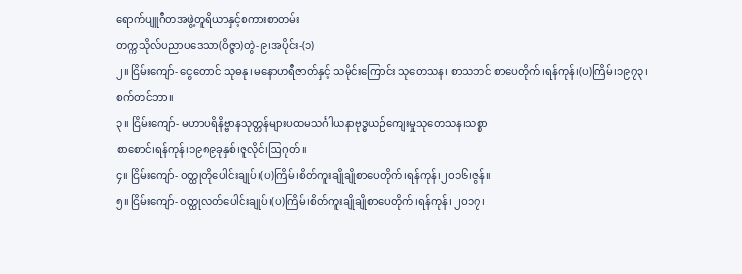ရောက်ပျူဂီတအဖွဲ့တူရိယာနှင့်စကားစာတမ်း
တက္ကသိုလ်ပညာပဒေသာ(ဝိဇ္ဇာ)တွဲ-၉၊အပိုင်း-(၁)
၂။ ငြိမ်းကျော်- ငွေတောင် သုဓနု၊မနောဟရီဇာတ်နှင့် သမိုင်းကြောင်း သုတေသန၊ စာသဘင် စာပေတိုက်၊ရန်ကုန်၊(ပ)ကြိမ်၊၁၉၇၃၊စက်တင်ဘာ။
၃။ ငြိမ်းကျော်- မဟာပရိနိဗ္ဗာနသုတ္တန်များပထမသင်္ဂါယနာဗုဒ္ဓယဉ်ကျေးမှုသုတေသန၊သစ္စာ
စာစောင်၊ရန်ကုန်၊၁၉၈၉ခုနှစ်၊ဇူလိုင်၊ဩဂုတ်။
၄။ ငြိမ်းကျော်- ဝတ္ထုတိုပေါင်းချုပ်၊(ပ)ကြိမ်၊စိတ်ကူးချိုချိုစာပေတိုက်၊ရန်ကုန်၊၂ဝ၁၆၊ဇွန်။
၅။ ငြိမ်းကျော်- ဝတ္ထုလတ်ပေါင်းချုပ်၊(ပ)ကြိမ်၊စိတ်ကူးချိုချိုစာပေတိုက်၊ရန်ကုန်၊ ၂ဝ၁၇၊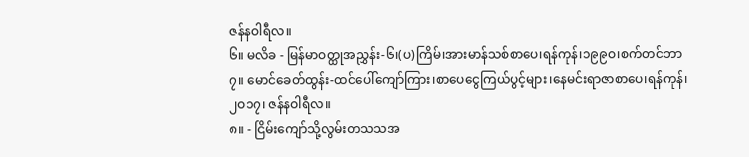ဇန်နဝါရီလ။
၆။ မလိခ - မြန်မာဝတ္ထုအညွှန်း-၆၊(ပ)ကြိမ်၊အားမာန်သစ်စာပေ၊ရန်ကုန်၊၁၉၉ဝ၊စက်တင်ဘာ
၇။ မောင်ခေတ်ထွန်း-ထင်ပေါ်ကျော်ကြား၊စာပေငွေကြယ်ပွင့်များ၊နေမင်းရာဇာစာပေ၊ရန်ကုန်၊
၂ဝ၁၇၊ ဇန်နဝါရီလ။
၈။ - ငြိမ်းကျော်သို့လွမ်းတသသအ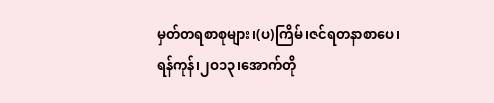မှတ်တရစာစုများ၊(ပ)ကြိမ်၊ဇင်ရတနာစာပေ၊
ရန်ကုန်၊၂ဝ၁၃၊အောက်တို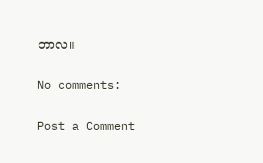ဘာလ။

No comments:

Post a Comment